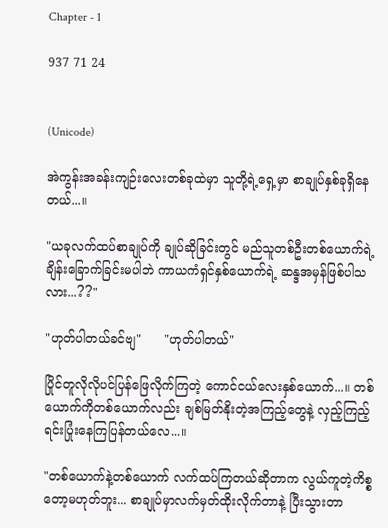Chapter - 1

937 71 24


(Unicode)

အဲကွန်းအခန်းကျဉ်းလေးတစ်ခုထဲမှာ သူတို့ရဲ့ရှေ့မှာ စာချုပ်နှစ်ခုရှိနေတယ်...။

"ယခုလက်ထပ်စာချုပ်ကို ချုပ်ဆိုခြင်းတွင် မည်သူတစ်ဦးတစ်ယောက်ရဲ့ ချိန်းခြောက်ခြင်းမပါဘဲ ကာယကံရှင်နှစ်ယောက်ရဲ့ ဆန္ဒအမှန်ဖြစ်ပါသလား...??"

"ဟုတ်ပါတယ်ခင်ဗျ"      "ဟုတ်ပါတယ်"

ပြိုင်တူလိုလိုပင်ပြန်ဖြေလိုက်ကြတဲ့ ကောင်ငယ်လေးနှစ်ယောက်...။ တစ်ယောက်ကိုတစ်ယောက်လည်း ချစ်မြတ်နိုးတဲ့အကြည့်တွေနဲ့ လှည့်ကြည့်ရင်းပြုံးနေကြပြန်တယ်လေ...။

"တစ်ယောက်နဲ့တစ်ယောက် လက်ထပ်ကြတယ်ဆိုတာက လွယ်ကူတဲ့ကိစ္စတော့မဟုတ်ဘူး... စာချုပ်မှာလက်မှတ်ထိုးလိုက်တာနဲ့ ပြီးသွားတာ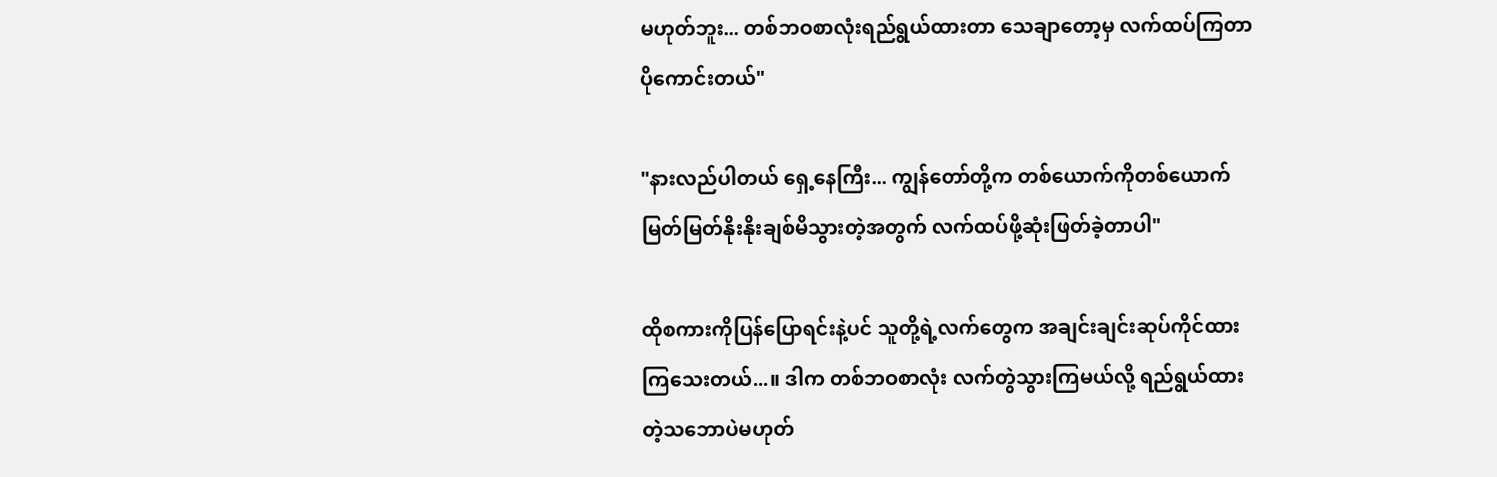မဟုတ်ဘူး... တစ်ဘဝစာလုံးရည်ရွယ်ထားတာ သေချာတော့မှ လက်ထပ်ကြတာပိုကောင်းတယ်"

"နားလည်ပါတယ် ရှေ့နေကြီး... ကျွန်တော်တို့က တစ်ယောက်ကိုတစ်ယောက် မြတ်မြတ်နိုးနိုးချစ်မိသွားတဲ့အတွက် လက်ထပ်ဖို့ဆုံးဖြတ်ခဲ့တာပါ"

ထိုစကားကိုပြန်ပြောရင်းနဲ့ပင် သူတို့ရဲ့လက်တွေက အချင်းချင်းဆုပ်ကိုင်ထားကြသေးတယ်...။ ဒါက တစ်ဘဝစာလုံး လက်တွဲသွားကြမယ်လို့ ရည်ရွယ်ထားတဲ့သဘောပဲမဟုတ်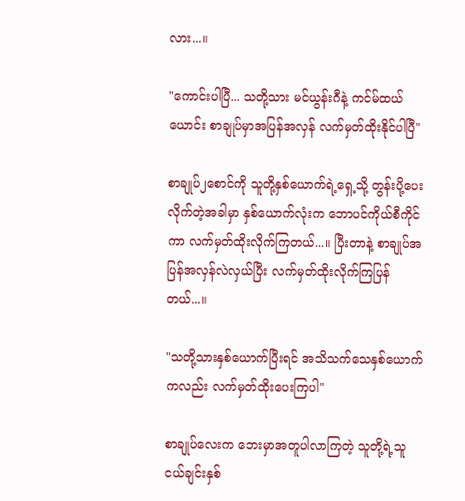လား...။

"ကောင်းပါပြီ... သတို့သား မင်ယွန်းဂီနဲ့ ကင်မ်ထယ်ယောင်း စာချုပ်မှာအပြန်အလှန် လက်မှတ်ထိုးနိုင်ပါပြီ"

စာချုပ်၂‌စောင်ကို သူတို့နှစ်ယောက်ရဲ့ရှေ့သို့ တွန်းပို့ပေးလိုက်တဲ့အခါမှာ နှစ်ယောက်လုံးက ဘောပင်ကိုယ်စီကိုင်ကာ လက်မှတ်ထိုးလိုက်ကြတယ်...။ ပြီးတာနဲ့ စာချုပ်အပြန်အလှန်လဲလှယ်ပြီး လက်မှတ်ထိုးလိုက်ကြပြန်တယ်...။

"သတို့သားနှစ်ယောက်ပြီးရင် အသိသက်သေနှစ်ယောက်ကလည်း လက်မှတ်ထိုးပေးကြပါ"

စာချုပ်လေးက ဘေးမှာအတူပါလာကြတဲ့ သူတို့ရဲ့သူငယ်ချင်းနှစ်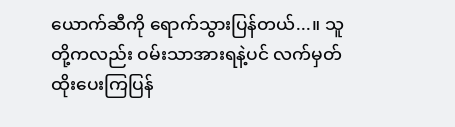ယောက်ဆီကို ရောက်သွားပြန်တယ်...။ သူတို့ကလည်း ဝမ်းသာအားရနဲ့ပင် လက်မှတ်ထိုးပေးကြပြန်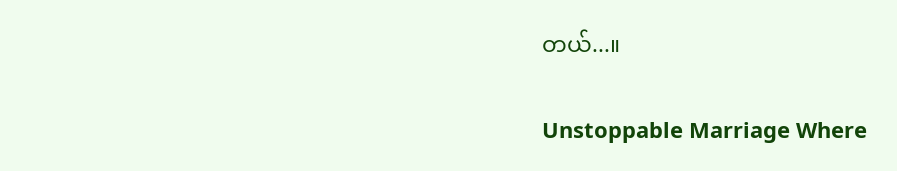တယ်...။

Unstoppable Marriage Where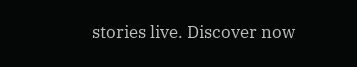stories live. Discover now